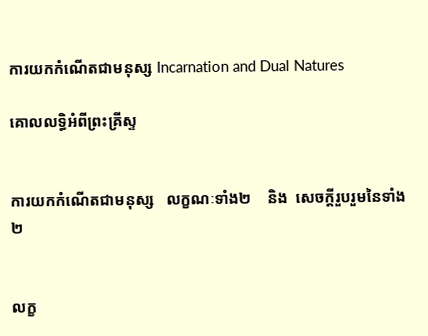ការយកកំណើតជាមនុស្ស Incarnation and Dual Natures

គោលលទ្ធិអំពីព្រះគ្រីស្ទ


ការយកកំណើតជាមនុស្ស   លក្ខណៈទាំង២    និង  សេចក្តីរួបរួមនៃទាំង២


លក្ខ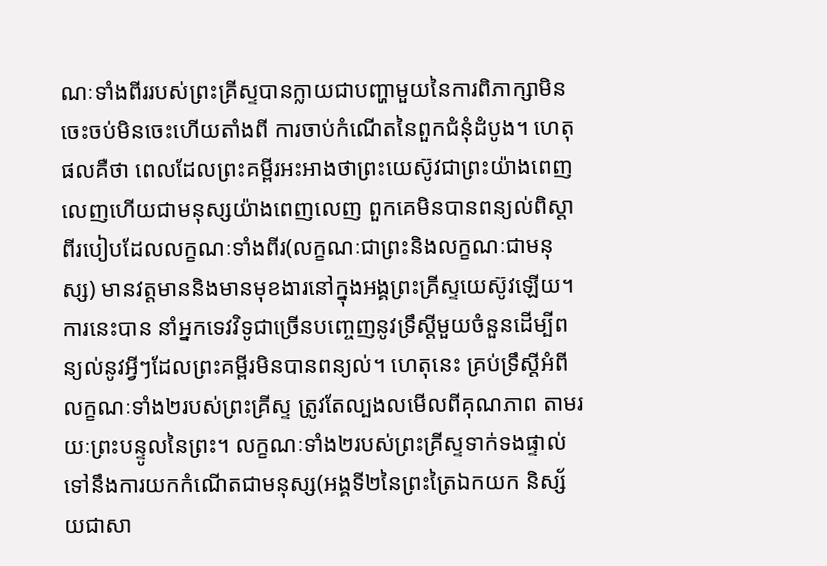ណៈទាំងពីររបស់ព្រះគ្រីស្ទបានក្លាយជាបញ្ហាមួយនៃការពិភាក្សាមិនចេះចប់មិនចេះហើយតាំងពី ការចាប់កំណើតនៃពួកជំនុំដំបូង។ ហេតុផលគឺថា ពេលដែលព្រះគម្ពីរអះអាងថាព្រះយេស៊ូវជាព្រះយ៉ាងពេញ លេញហើយជាមនុស្សយ៉ាងពេញលេញ ពួកគេមិនបានពន្យល់ពិស្តាពីរបៀបដែលលក្ខណៈទាំងពីរ(លក្ខណៈជាព្រះនិងលក្ខណៈជាមនុស្ស) មានវត្តមាននិងមានមុខងារនៅក្នុងអង្គព្រះគ្រីស្ទយេស៊ូវឡើយ។ ការនេះបាន នាំអ្នកទេវវិទូជាច្រើនបញ្ចេញនូវទ្រឹស្តីមួយចំនួនដើម្បីពន្យល់នូវអ្វីៗដែលព្រះគម្ពីរមិនបានពន្យល់។ ហេតុនេះ គ្រប់ទ្រឹស្តីអំពីលក្ខណៈទាំង២របស់ព្រះគ្រីស្ទ ត្រូវតែល្បងលមើលពីគុណភាព តាមរយៈព្រះបន្ទូលនៃព្រះ។ លក្ខណៈទាំង២របស់ព្រះគ្រីស្ទទាក់ទងផ្ទាល់ទៅនឹងការយកកំណើតជាមនុស្ស(អង្គទី២នៃព្រះត្រៃឯកយក និស្ស័យជាសា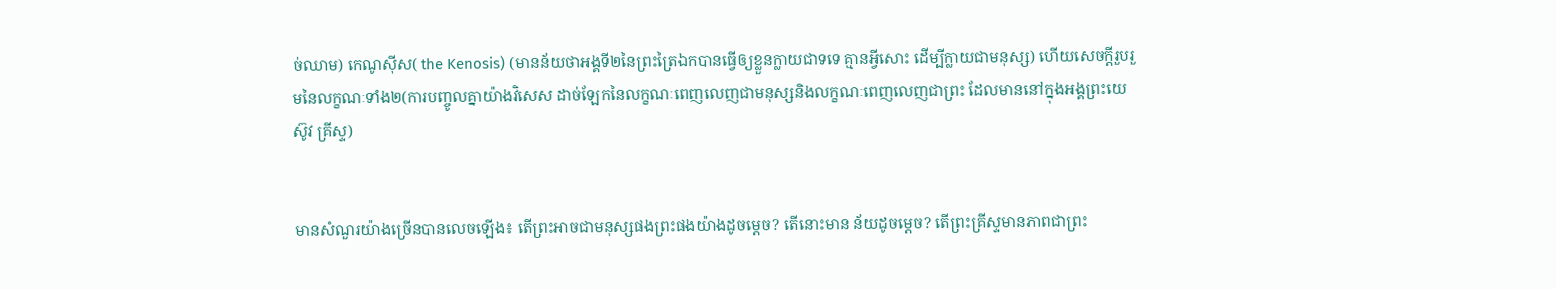ច់ឈាម) កេណូស៊ីស( the Kenosis) (មានន័យថាអង្គទី២នៃព្រះត្រៃឯកបានធ្វើឲ្យខ្លួនក្លាយជាទទេ គ្មានអ្វីសោះ ដើម្បីក្លាយជាមនុស្ស) ហើយសេចក្តីរួបរួមនៃលក្ខណៈទាំង២(ការបញ្ចូលគ្នាយ៉ាងវិសេស ដាច់ឡែកនៃលក្ខណៈពេញលេញជាមនុស្សនិងលក្ខណៈពេញលេញជាព្រះ ដែលមាននៅក្នុងអង្គព្រះយេស៊ូវ គ្រីស្ទ)


មានសំណួរយ៉ាងច្រើនបានលេចឡើង៖ តើព្រះអាចជាមនុស្សផងព្រះផងយ៉ាងដូចម្តេច? តើនោះមាន ន័យដូចម្តេច? តើព្រះគ្រីស្ទមានភាពជាព្រះ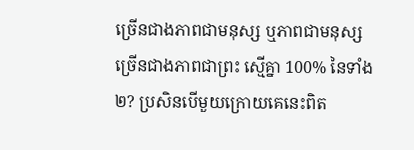ច្រើនជាងភាពជាមនុស្ស ឬភាពជាមនុស្សច្រើនជាងភាពជាព្រះ ស្មើគ្នា 100% នៃទាំង២? ប្រសិនបើមួយក្រោយគេនេះពិត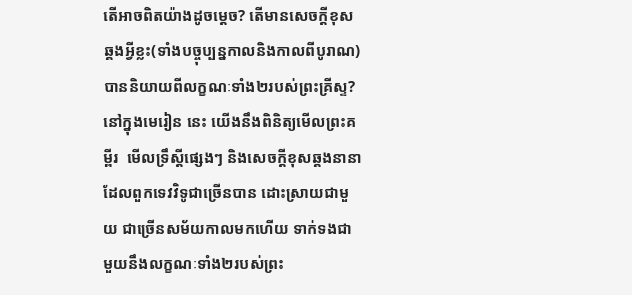តើអាចពិតយ៉ាងដូចម្តេច? តើមានសេចក្តីខុស ឆ្គងអ្វីខ្លះ(ទាំងបច្ចុប្បន្នកាលនិងកាលពីបូរាណ)បាននិយាយពីលក្ខណៈទាំង២របស់ព្រះគ្រីស្ទ? នៅក្នុងមេរៀន នេះ យើងនឹងពិនិត្យមើលព្រះគម្ពីរ  មើលទ្រឹស្តីផ្សេងៗ និងសេចក្តីខុសឆ្គងនានា ដែលពួកទេវវិទូជាច្រើនបាន ដោះស្រាយជាមួយ ជាច្រើនសម័យកាលមកហើយ ទាក់ទងជាមួយនឹងលក្ខណៈទាំង២របស់ព្រះ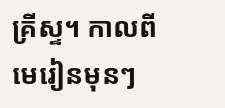គ្រីស្ទ។ កាលពីមេរៀនមុនៗ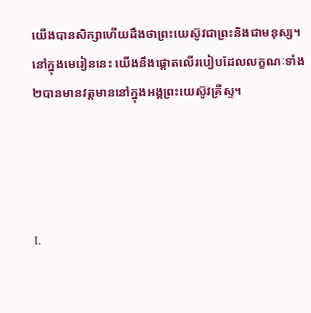យើងបានសិក្សាហើយដឹងថាព្រះយេស៊ូវជាព្រះនិងជាមនុស្ស។ នៅក្នុងមេរៀននេះ យើងនឹងផ្តោតលើរបៀបដែលលក្ខណៈទាំង២បានមានវត្តមាននៅក្នុងអង្គព្រះយេស៊ូវគ្រីស្ទ។




I.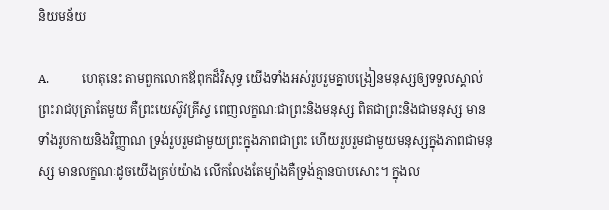និយមន័យ

A.           ហេតុនេះ តាមពួកលោកឪពុកដ៏វិសុទ្ធ យើងទាំងអស់រួបរួមគ្នាបង្រៀនមនុស្សឲ្យទទួលស្គាល់ព្រះរាជបុត្រាតែមួយ គឺព្រះយេស៊ូវគ្រីស្ទ ពេញលក្ខណៈជាព្រះនិងមនុស្ស ពិតជាព្រះនិងជាមនុស្ស មានទាំងរូបកាយនិងវិញ្ញាណ ទ្រង់រួបរួមជាមួយព្រះក្នុងភាពជាព្រះ ហើយរួបរួមជាមួយមនុស្សក្នុងភាពជាមនុស្ស មានលក្ខណៈដូចយើងគ្រប់យ៉ាង លើកលែងតែម្យ៉ាងគឺទ្រង់គ្មានបាបសោះ។ ក្នុងល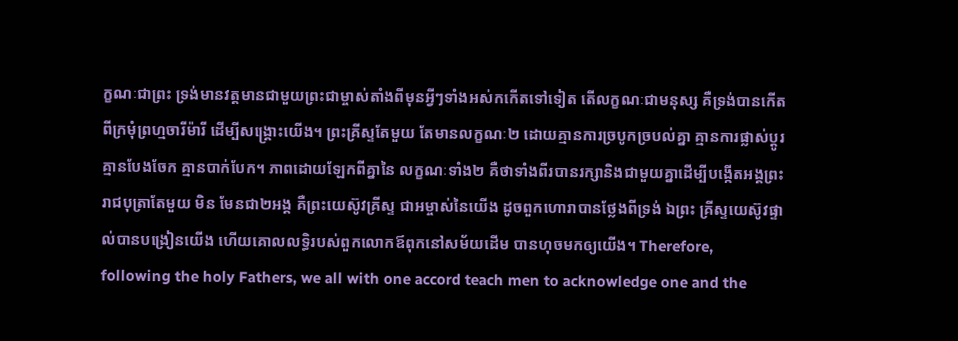ក្ខណៈជាព្រះ ទ្រង់មានវត្តមានជាមួយព្រះជាម្ចាស់តាំងពីមុនអ្វីៗទាំងអស់កកើតទៅទៀត តើលក្ខណៈជាមនុស្ស គឺទ្រង់បានកើតពីក្រមុំព្រហ្មចារីម៉ារី ដើម្បីសង្គ្រោះយើង។ ព្រះគ្រីស្ទតែមួយ តែមានលក្ខណៈ២ ដោយគ្មានការច្របូកច្របល់គ្នា គ្មានការផ្លាស់ប្តូរ គ្មានបែងចែក គ្មានបាក់បែក។ ភាពដោយឡែកពីគ្នានៃ លក្ខណៈទាំង២ គឺថាទាំងពីរបានរក្សានិងជាមួយគ្នាដើម្បីបង្កើតអង្គព្រះរាជបុត្រាតែមួយ មិន មែនជា២អង្គ គឺព្រះយេស៊ូវគ្រីស្ទ ជាអម្ចាស់នៃយើង ដូចពួកហោរាបានថ្លែងពីទ្រង់ ឯព្រះ គ្រីស្ទយេស៊ូវផ្ទាល់បានបង្រៀនយើង ហើយគោលលទ្ធិរបស់ពួកលោកឪពុកនៅសម័យដើម បានហុចមកឲ្យយើង។ Therefore, following the holy Fathers, we all with one accord teach men to acknowledge one and the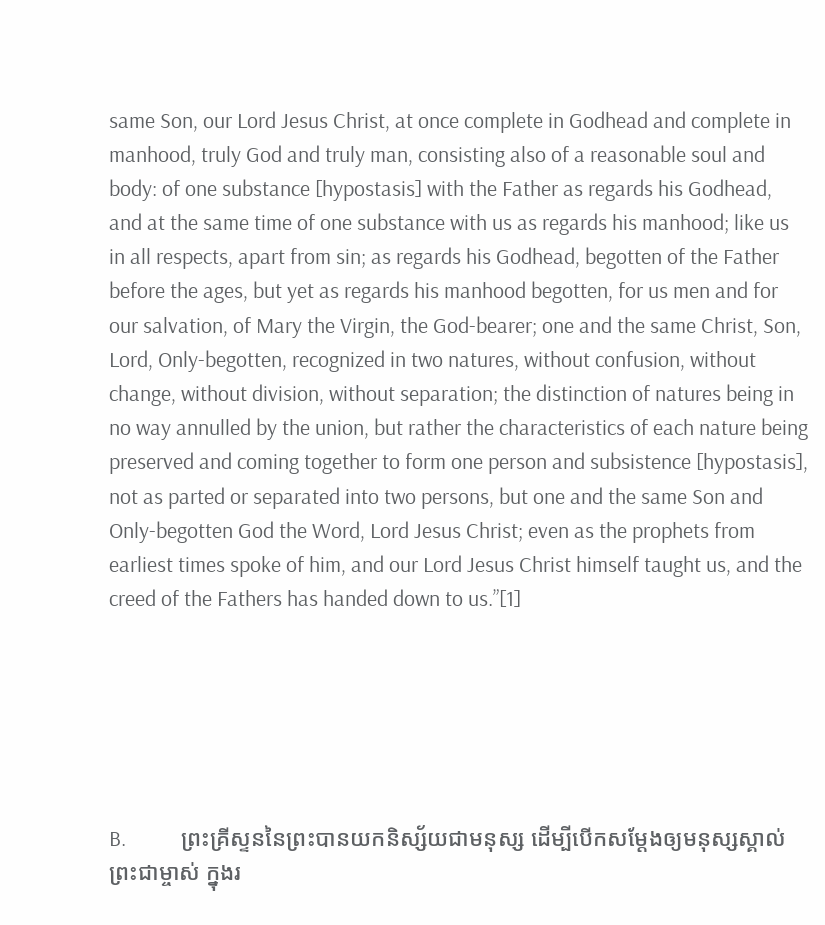same Son, our Lord Jesus Christ, at once complete in Godhead and complete in manhood, truly God and truly man, consisting also of a reasonable soul and body: of one substance [hypostasis] with the Father as regards his Godhead, and at the same time of one substance with us as regards his manhood; like us in all respects, apart from sin; as regards his Godhead, begotten of the Father before the ages, but yet as regards his manhood begotten, for us men and for our salvation, of Mary the Virgin, the God-bearer; one and the same Christ, Son, Lord, Only-begotten, recognized in two natures, without confusion, without change, without division, without separation; the distinction of natures being in no way annulled by the union, but rather the characteristics of each nature being preserved and coming together to form one person and subsistence [hypostasis], not as parted or separated into two persons, but one and the same Son and Only-begotten God the Word, Lord Jesus Christ; even as the prophets from earliest times spoke of him, and our Lord Jesus Christ himself taught us, and the creed of the Fathers has handed down to us.”[1]






B.           ព្រះគ្រីស្ទននៃព្រះបានយកនិស្ស័យជាមនុស្ស ដើម្បីបើកសម្តែងឲ្យមនុស្សស្គាល់ព្រះជាម្ចាស់ ក្នុងរ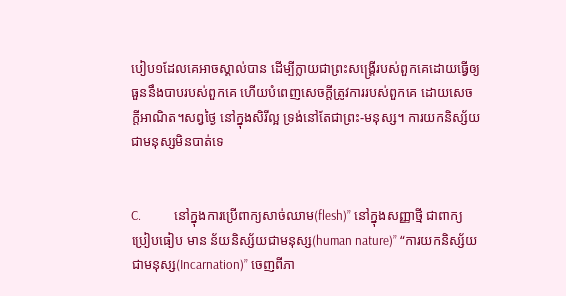បៀប១ដែលគេអាចស្គាល់បាន ដើម្បីក្លាយជាព្រះសង្គ្រើរបស់ពួកគេដោយធ្វើឲ្យធួននឹងបាបរបស់ពួកគេ ហើយបំពេញសេចក្តីត្រូវការរបស់ពួកគេ ដោយសេចក្តីអាណិត។សព្វថ្ងៃ នៅក្នុងសិរីល្អ ទ្រង់នៅតែជាព្រះ-មនុស្ស។ ការយកនិស្ស័យជាមនុស្សមិនបាត់ទេ


C.           នៅក្នុងការប្រើពាក្យសាច់ឈាម(flesh)” នៅក្នុងសញ្ញាថ្មី ជាពាក្យប្រៀបធៀប មាន ន័យនិស្ស័យជាមនុស្ស(human nature)” “ការយកនិស្ស័យជាមនុស្ស(Incarnation)” ចេញពីភា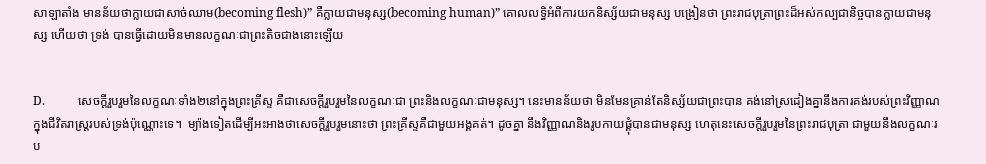សាឡាតាំង មានន័យថាក្លាយជាសាច់ឈាម(becoming flesh)” គឺក្លាយជាមនុស្ស(becoming human)” គោលលទ្ធិអំពីការយកនិស្ស័យជាមនុស្ស បង្រៀនថា ព្រះរាជបុត្រាព្រះដ៏អស់កល្បជានិច្ចបានក្លាយជាមនុស្ស ហើយថា ទ្រង់ បានធ្វើដោយមិនមានលក្ខណៈជាព្រះតិចជាងនោះឡើយ


D.           សេចក្តីរួបរួមនៃលក្ខណៈទាំង២នៅក្នុងព្រះគ្រីស្ទ គឺជាសេចក្តីរួបរួមនៃលក្ខណៈជា ព្រះនិងលក្ខណៈជាមនុស្ស។ នេះមានន័យថា មិនមែនគ្រាន់តែនិស្ស័យជាព្រះបាន គង់នៅស្រដៀងគ្នានឹងការគង់របស់ព្រះវិញ្ញាណក្នុងជីវិតរាស្រ្តរបស់ទ្រង់ប៉ុណ្ណោះទេ។  ម្យ៉ាងទៀតដើម្បីអះអាងថាសេចក្តីរួបរួមនោះថា ព្រះគ្រីស្ទគឺជាមួយអង្គគត់។ ដូចគ្នា នឹងវិញ្ញាណនិងរូបកាយផ្គុំបានជាមនុស្ស ហេតុនេះសេចក្តីរួបរួមនៃព្រះរាជបុត្រា ជាមួយនឹងលក្ខណៈរប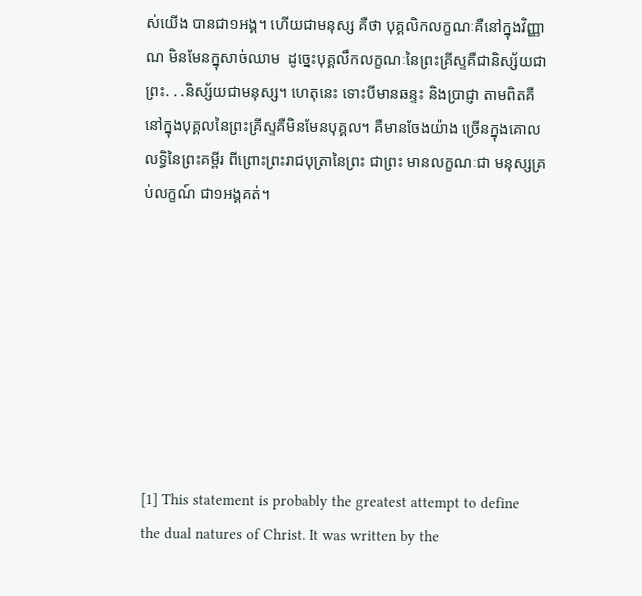ស់យើង បានជា១អង្គ។ ហើយជាមនុស្ស គឺថា បុគ្គលិកលក្ខណៈគឺនៅក្នុងវិញ្ញាណ មិនមែនក្នុសាច់ឈាម  ដូច្នេះបុគ្គលឹកលក្ខណៈនៃព្រះគ្រីស្ទគឺជានិស្ស័យជាព្រះ. . .និស្ស័យជាមនុស្ស។ ហេតុនេះ ទោះបីមានឆន្ទះ និងប្រាជ្ញា តាមពិតគឺ នៅក្នុងបុគ្គលនៃព្រះគ្រីស្ទគឺមិនមែនបុគ្គល។ គឺមានចែងយ៉ាង ច្រើនក្នុងគោលលទ្ធិនៃព្រះគម្ពីរ ពីព្រោះព្រះរាជបុត្រានៃព្រះ ជាព្រះ មានលក្ខណៈជា មនុស្សគ្រប់លក្ខណ៍ ជា១អង្គគត់។








[1] This statement is probably the greatest attempt to define the dual natures of Christ. It was written by the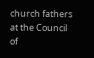church fathers at the Council of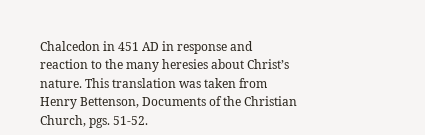Chalcedon in 451 AD in response and reaction to the many heresies about Christ’s nature. This translation was taken from Henry Bettenson, Documents of the Christian Church, pgs. 51-52.